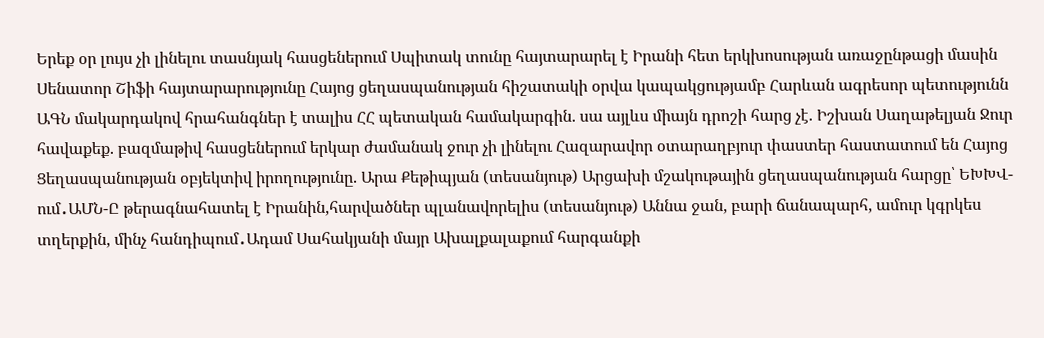Երեք օր լույս չի լինելու տասնյակ հասցեներում Սպիտակ տունը հայտարարել է Իրանի հետ երկխոսության առաջընթացի մասին Սենատոր Շիֆի հայտարարությունը Հայոց ցեղասպանության հիշատակի օրվա կապակցությամբ Հարևան ագրեսոր պետությունն ԱԳՆ մակարդակով հրահանգներ է տալիս ՀՀ պետական համակարգին. սա այլևս միայն դրոշի հարց չէ. Իշխան Սաղաթելյան Ջուր հավաքեք. բազմաթիվ հասցեներում երկար ժամանակ ջուր չի լինելու Հազարավոր օտարաղբյուր փաստեր հաստատում են Հայոց Ցեղասպանության օբյեկտիվ իրողությունը. Արա Քեթիպյան (տեսանյութ) Արցախի մշակութային ցեղասպանության հարցը՝ ԵԽԽՎ-ում․ԱՄՆ-Ը թերագնահատել է Իրանին,հարվածներ պլանավորելիս (տեսանյութ) Աննա ջան, բարի ճանապարհ, ամուր կգրկես տղերքին, մինչ հանդիպում․Ադամ Սահակյանի մայր Ախալքալաքում հարգանքի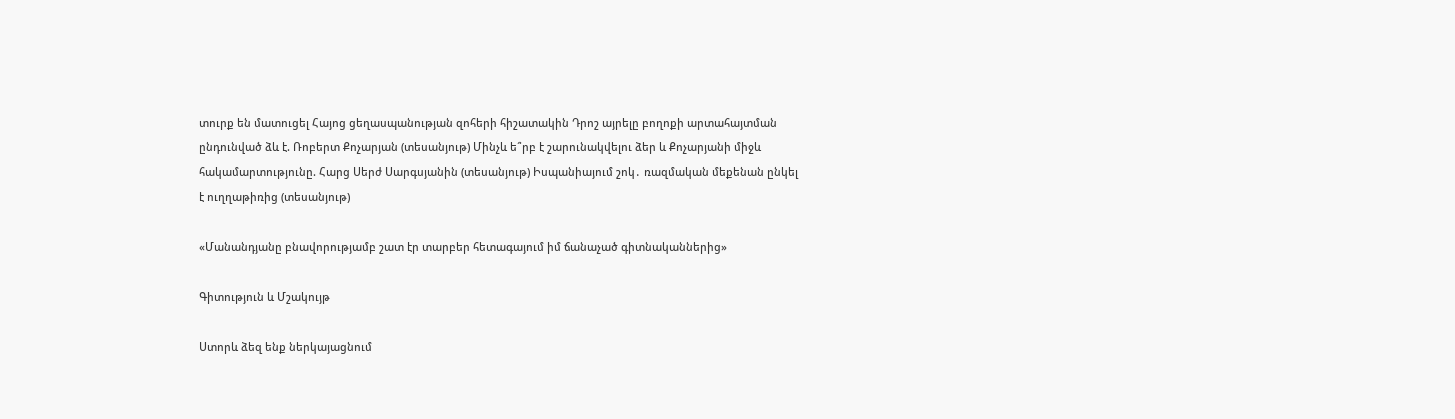տուրք են մատուցել Հայոց ցեղասպանության զոհերի հիշատակին Դրոշ այրելը բողոքի արտահայտման ընդունված ձև է. Ռոբերտ Քոչարյան (տեսանյութ) Մինչև ե՞րբ է շարունակվելու ձեր և Քոչարյանի միջև հակամարտությունը. Հարց Սերժ Սարգսյանին (տեսանյութ) Իսպանիայում շոկ․ ռազմական մեքենան ընկել է ուղղաթիռից (տեսանյութ)

«Մանանդյանը բնավորությամբ շատ էր տարբեր հետագայում իմ ճանաչած գիտնականներից»

Գիտություն և Մշակույթ

Ստորև ձեզ ենք ներկայացնում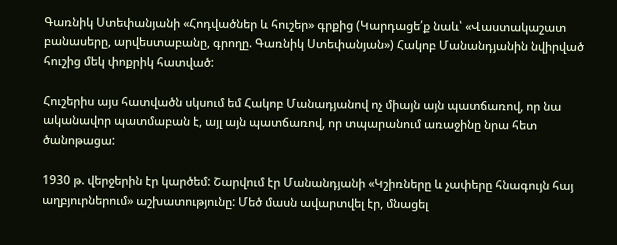Գառնիկ Ստեփանյանի «Հոդվածներ և հուշեր» գրքից (Կարդացե՛ք նաև՝ «Վաստակաշատ բանասերը, արվեստաբանը, գրողը. Գառնիկ Ստեփանյան») Հակոբ Մանանդյանին նվիրված հուշից մեկ փոքրիկ հատված:

Հուշերիս այս հատվածն սկսում եմ Հակոբ Մանադյանով ոչ միայն այն պատճառով, որ նա ականավոր պատմաբան է, այլ այն պատճառով, որ տպարանում առաջինը նրա հետ ծանոթացա:

1930 թ. վերջերին էր կարծեմ: Շարվում էր Մանանդյանի «Կշիռները և չափերը հնագույն հայ աղբյուրներում» աշխատությունը: Մեծ մասն ավարտվել էր, մնացել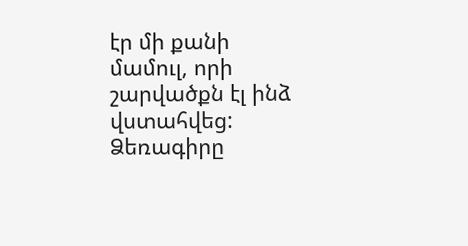էր մի քանի մամուլ, որի շարվածքն էլ ինձ վստահվեց: Ձեռագիրը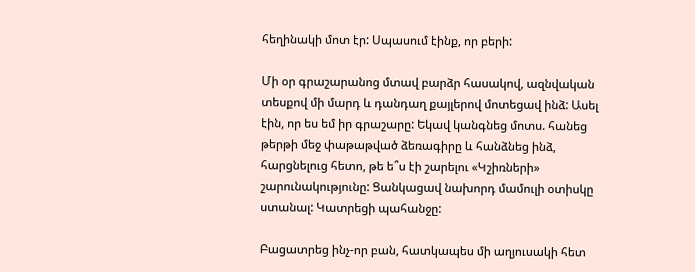հեղինակի մոտ էր: Սպասում էինք, որ բերի:

Մի օր գրաշարանոց մտավ բարձր հասակով, ազնվական տեսքով մի մարդ և դանդաղ քայլերով մոտեցավ ինձ: Ասել էին, որ ես եմ իր գրաշարը: Եկավ կանգնեց մոտս. հանեց թերթի մեջ փաթաթված ձեռագիրը և հանձնեց ինձ, հարցնելուց հետո, թե ե՞ս էի շարելու «Կշիռների» շարունակությունը: Ցանկացավ նախորդ մամուլի օտիսկը ստանալ: Կատրեցի պահանջը:

Բացատրեց ինչ-որ բան, հատկապես մի աղյուսակի հետ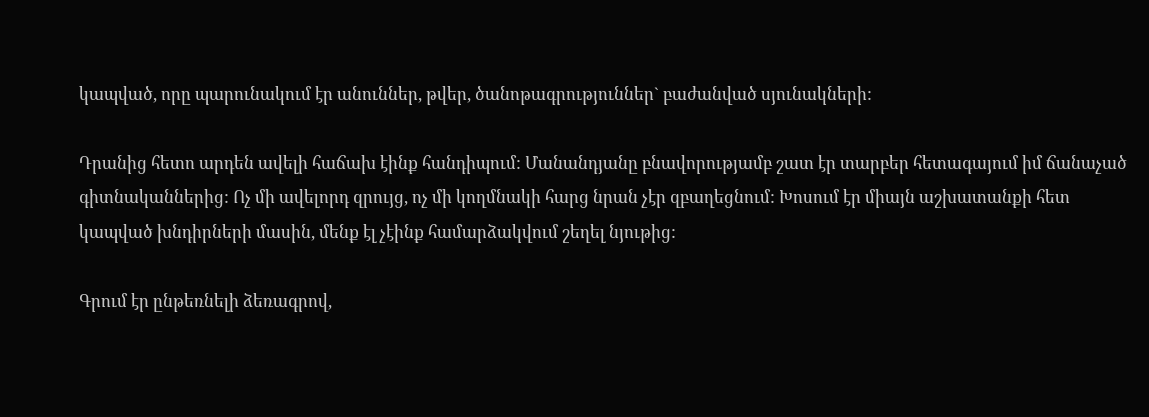կապված, որը պարունակում էր անուններ, թվեր, ծանոթագրություններ` բաժանված սյունակների:

Դրանից հետո արդեն ավելի հաճախ էինք հանդիպում: Մանանդյանը բնավորությամբ շատ էր տարբեր հետագայում իմ ճանաչած գիտնականներից: Ոչ մի ավելորդ զրույց, ոչ մի կողմնակի հարց նրան չէր զբաղեցնում: Խոսում էր միայն աշխատանքի հետ կապված խնդիրների մասին, մենք էլ չէինք համարձակվում շեղել նյութից:

Գրում էր ընթեռնելի ձեռագրով,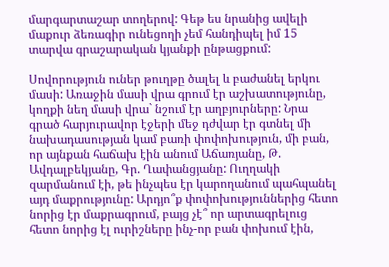մարգարտաշար տողերով: Գեթ ես նրանից ավելի մաքուր ձեռագիր ունեցողի չեմ հանդիպել իմ 15 տարվա գրաշարական կյանքի ընթացքում:

Սովորություն ուներ թուղթը ծալել և բաժանել երկու մասի: Առաջին մասի վրա գրում էր աշխատությունը, կողքի նեղ մասի վրա` նշում էր աղբյուրները: Նրա գրած հարյուրավոր էջերի մեջ դժվար էր գտնել մի նախադասության կամ բառի փոփոխություն, մի բան, որ այնքան հաճախ էին անում Աճառյանը, Թ. Ավդալբեկյանը, Գր. Ղափանցյանը: Ուղղակի զարմանում էի, թե ինչպես էր կարողանում պահպանել այդ մաքրությունը: Արդյո՞ք փոփոխություններից հետո նորից էր մաքրագրում, բայց չէ՞ որ արտագրելուց հետո նորից էլ ուրիշները ինչ-որ բան փոխում էին,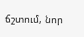ճշտում, նոր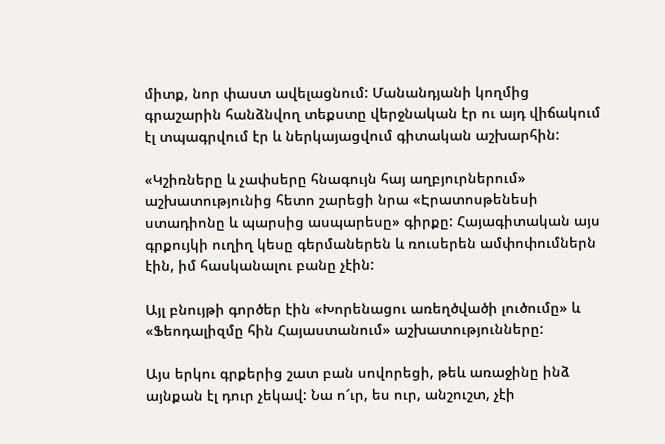միտք, նոր փաստ ավելացնում: Մանանդյանի կողմից գրաշարին հանձնվող տեքստը վերջնական էր ու այդ վիճակում էլ տպագրվում էր և ներկայացվում գիտական աշխարհին:

«Կշիռները և չափսերը հնագույն հայ աղբյուրներում» աշխատությունից հետո շարեցի նրա «Էրատոսթենեսի ստադիոնը և պարսից ասպարեսը» գիրքը: Հայագիտական այս գրքույկի ուղիղ կեսը գերմաներեն և ռուսերեն ամփոփումներն էին, իմ հասկանալու բանը չէին:

Այլ բնույթի գործեր էին «Խորենացու առեղծվածի լուծումը» և «Ֆեոդալիզմը հին Հայաստանում» աշխատությունները:

Այս երկու գրքերից շատ բան սովորեցի, թեև առաջինը ինձ այնքան էլ դուր չեկավ: Նա ո՜ւր, ես ուր, անշուշտ, չէի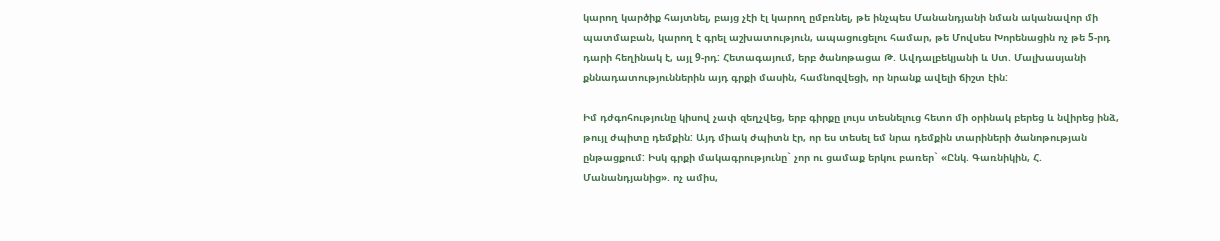կարող կարծիք հայտնել, բայց չէի էլ կարող ըմբռնել, թե ինչպես Մանանդյանի նման ականավոր մի պատմաբան, կարող է գրել աշխատություն, ապացուցելու համար, թե Մովսես Խորենացին ոչ թե 5-րդ դարի հեղինակ է, այլ 9-րդ: Հետագայում, երբ ծանոթացա Թ. Ավդալբեկյանի և Ստ. Մալխասյանի քննադատություններին այդ գրքի մասին, համնոզվեցի, որ նրանք ավելի ճիշտ էին:

Իմ դժգոհությունը կիսով չափ զեղչվեց, երբ գիրքը լույս տեսնելուց հետո մի օրինակ բերեց և նվիրեց ինձ, թույլ ժպիտը դեմքին: Այդ միակ ժպիտն էր, որ ես տեսել եմ նրա դեմքին տարիների ծանոթության ընթացքում: Իսկ գրքի մակագրությունը` չոր ու ցամաք երկու բառեր` «Ընկ. Գառնիկին, Հ. Մանանդյանից». ոչ ամիս,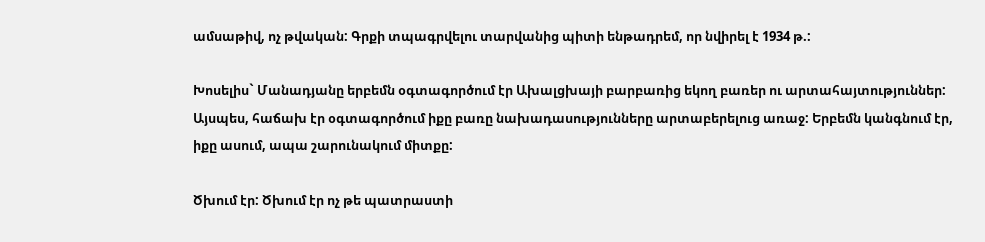ամսաթիվ, ոչ թվական: Գրքի տպագրվելու տարվանից պիտի ենթադրեմ, որ նվիրել է 1934 թ.:

Խոսելիս` Մանադյանը երբեմն օգտագործում էր Ախալցխայի բարբառից եկող բառեր ու արտահայտություններ: Այսպես, հաճախ էր օգտագործում իքը բառը նախադասությունները արտաբերելուց առաջ: Երբեմն կանգնում էր, իքը ասում, ապա շարունակում միտքը:

Ծխում էր: Ծխում էր ոչ թե պատրաստի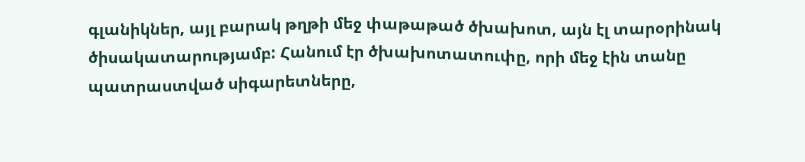գլանիկներ, այլ բարակ թղթի մեջ փաթաթած ծխախոտ, այն էլ տարօրինակ ծիսակատարությամբ: Հանում էր ծխախոտատուփը, որի մեջ էին տանը պատրաստված սիգարետները,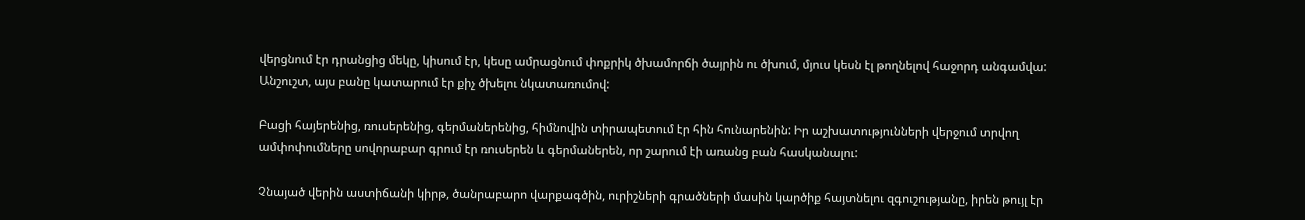վերցնում էր դրանցից մեկը, կիսում էր, կեսը ամրացնում փոքրիկ ծխամորճի ծայրին ու ծխում, մյուս կեսն էլ թողնելով հաջորդ անգամվա: Անշուշտ, այս բանը կատարում էր քիչ ծխելու նկատառումով:

Բացի հայերենից, ռուսերենից, գերմաներենից, հիմնովին տիրապետում էր հին հունարենին: Իր աշխատությունների վերջում տրվող ամփոփումները սովորաբար գրում էր ռուսերեն և գերմաներեն, որ շարում էի առանց բան հասկանալու:

Չնայած վերին աստիճանի կիրթ, ծանրաբարո վարքագծին, ուրիշների գրածների մասին կարծիք հայտնելու զգուշությանը, իրեն թույլ էր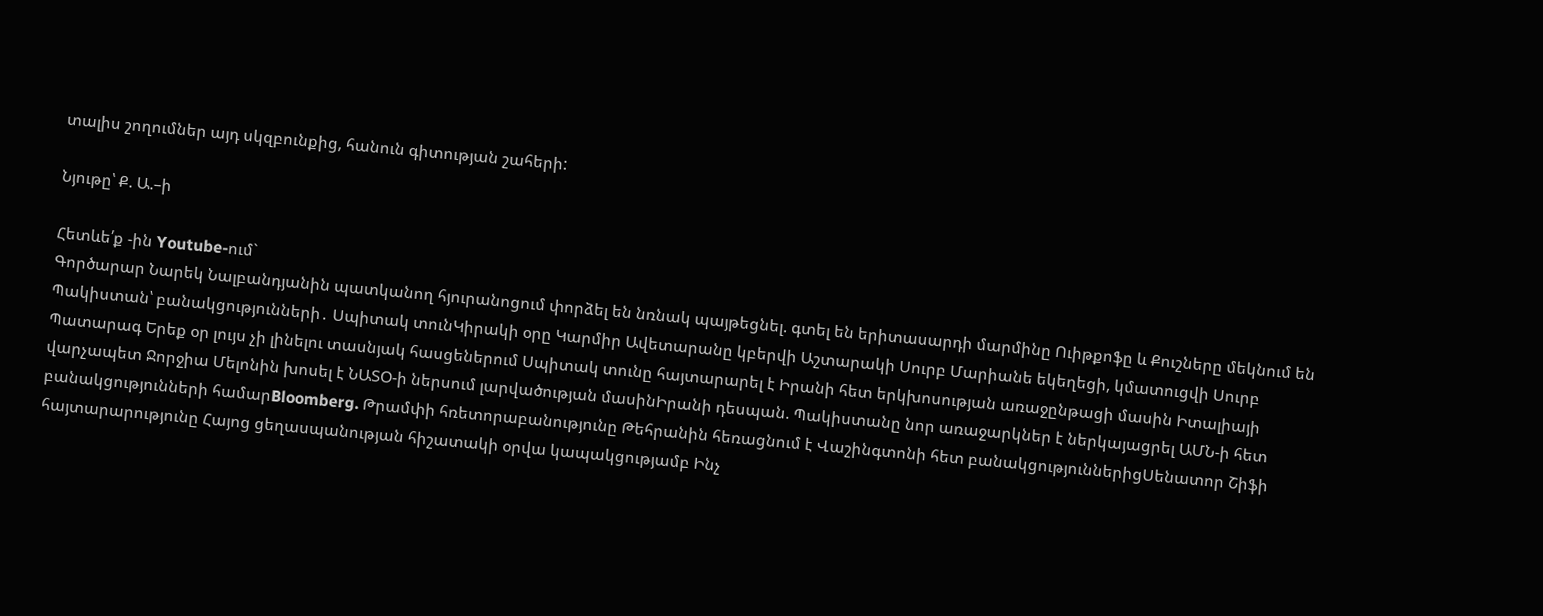տալիս շողումներ այդ սկզբունքից, հանուն գիտության շահերի:

Նյութը՝ Ք. Ա.–ի

Հետևե՛ք -ին Youtube-ում`
Գործարար Նարեկ Նալբանդյանին պատկանող հյուրանոցում փորձել են նռնակ պայթեցնել. գտել են երիտասարդի մարմինը Ուիթքոֆը և Քուշները մեկնում են Պակիստան՝ բանակցությունների․ Սպիտակ տունԿիրակի օրը Կարմիր Ավետարանը կբերվի Աշտարակի Սուրբ Մարիանե եկեղեցի, կմատուցվի Սուրբ Պատարագ Երեք օր լույս չի լինելու տասնյակ հասցեներում Սպիտակ տունը հայտարարել է Իրանի հետ երկխոսության առաջընթացի մասին Իտալիայի վարչապետ Ջորջիա Մելոնին խոսել է ՆԱՏՕ-ի ներսում լարվածության մասինԻրանի դեսպան. Պակիստանը նոր առաջարկներ է ներկայացրել ԱՄՆ-ի հետ բանակցությունների համարBloomberg. Թրամփի հռետորաբանությունը Թեհրանին հեռացնում է Վաշինգտոնի հետ բանակցություններիցՍենատոր Շիֆի հայտարարությունը Հայոց ցեղասպանության հիշատակի օրվա կապակցությամբ Ինչ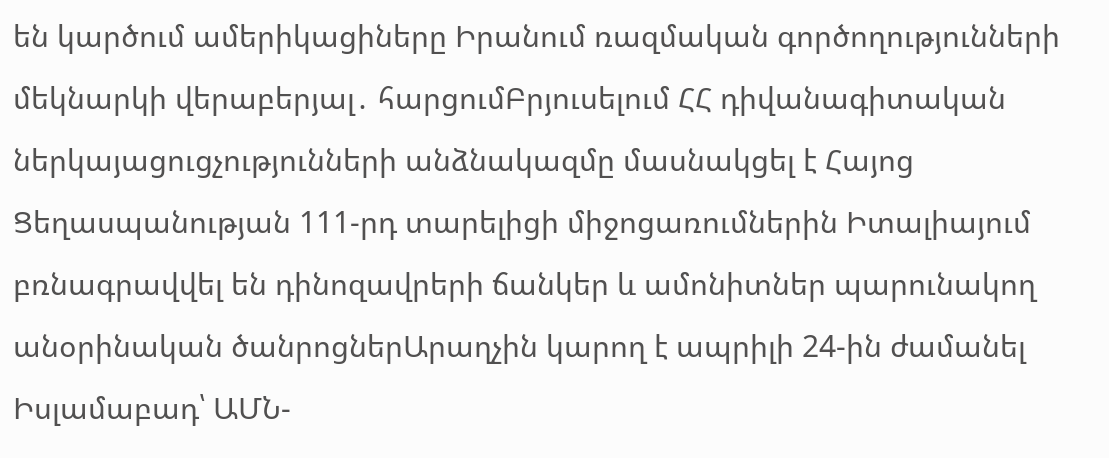են կարծում ամերիկացիները Իրանում ռազմական գործողությունների մեկնարկի վերաբերյալ․ հարցումԲրյուսելում ՀՀ դիվանագիտական ներկայացուցչությունների անձնակազմը մասնակցել է Հայոց Ցեղասպանության 111-րդ տարելիցի միջոցառումներին Իտալիայում բռնագրավվել են դինոզավրերի ճանկեր և ամոնիտներ պարունակող անօրինական ծանրոցներԱրաղչին կարող է ապրիլի 24-ին ժամանել Իսլամաբադ՝ ԱՄՆ-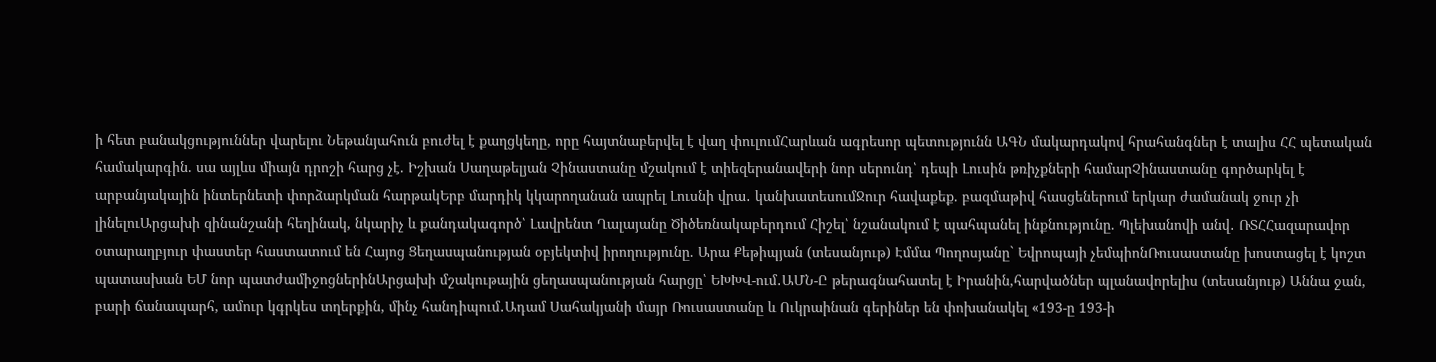ի հետ բանակցություններ վարելու Նեթանյահուն բուժել է քաղցկեղը, որը հայտնաբերվել է վաղ փուլումՀարևան ագրեսոր պետությունն ԱԳՆ մակարդակով հրահանգներ է տալիս ՀՀ պետական համակարգին. սա այլևս միայն դրոշի հարց չէ. Իշխան Սաղաթելյան Չինաստանը մշակում է տիեզերանավերի նոր սերունդ՝ դեպի Լուսին թռիչքների համարՉինաստանը գործարկել է արբանյակային ինտերնետի փորձարկման հարթակԵրբ մարդիկ կկարողանան ապրել Լուսնի վրա․ կանխատեսումՋուր հավաքեք. բազմաթիվ հասցեներում երկար ժամանակ ջուր չի լինելուԱրցախի զինանշանի հեղինակ, նկարիչ և քանդակագործ՝ Լավրենտ Ղալայանը Ծիծեռնակաբերդում Հիշել՝ նշանակում է պահպանել ինքնությունը. Պլեխանովի անվ․ ՌՏՀՀազարավոր օտարաղբյուր փաստեր հաստատում են Հայոց Ցեղասպանության օբյեկտիվ իրողությունը. Արա Քեթիպյան (տեսանյութ) Էմմա Պողոսյանը` Եվրոպայի չեմպիոնՌուսաստանը խոստացել է կոշտ պատասխան ԵՄ նոր պատժամիջոցներինԱրցախի մշակութային ցեղասպանության հարցը՝ ԵԽԽՎ-ում․ԱՄՆ-Ը թերագնահատել է Իրանին,հարվածներ պլանավորելիս (տեսանյութ) Աննա ջան, բարի ճանապարհ, ամուր կգրկես տղերքին, մինչ հանդիպում․Ադամ Սահակյանի մայր Ռուսաստանը և Ուկրաինան գերիներ են փոխանակել «193-ը 193-ի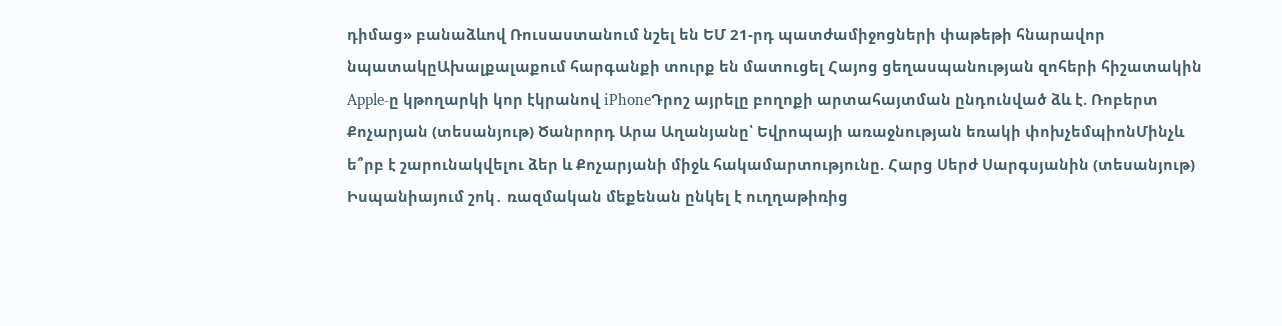դիմաց» բանաձևով Ռուսաստանում նշել են ԵՄ 21-րդ պատժամիջոցների փաթեթի հնարավոր նպատակըԱխալքալաքում հարգանքի տուրք են մատուցել Հայոց ցեղասպանության զոհերի հիշատակին Apple-ը կթողարկի կոր էկրանով iPhoneԴրոշ այրելը բողոքի արտահայտման ընդունված ձև է. Ռոբերտ Քոչարյան (տեսանյութ) Ծանրորդ Արա Աղանյանը՝ Եվրոպայի առաջնության եռակի փոխչեմպիոնՄինչև ե՞րբ է շարունակվելու ձեր և Քոչարյանի միջև հակամարտությունը. Հարց Սերժ Սարգսյանին (տեսանյութ) Իսպանիայում շոկ․ ռազմական մեքենան ընկել է ուղղաթիռից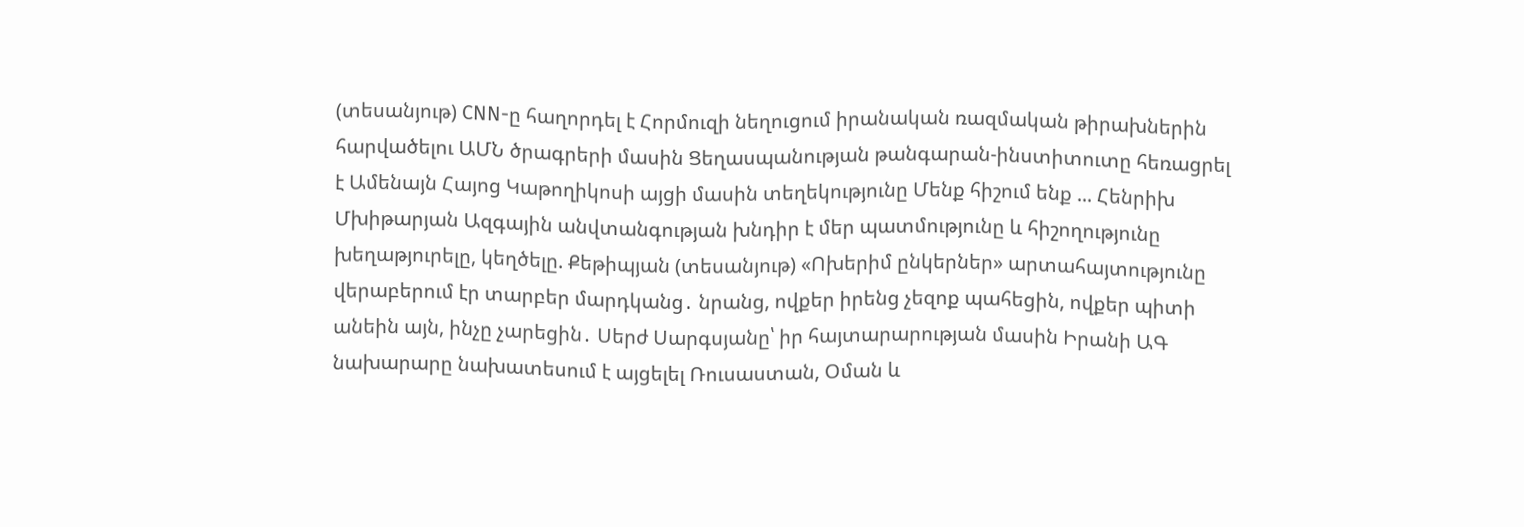(տեսանյութ) CNN-ը հաղորդել է Հորմուզի նեղուցում իրանական ռազմական թիրախներին հարվածելու ԱՄՆ ծրագրերի մասին Ցեղասպանության թանգարան-ինստիտուտը հեռացրել է Ամենայն Հայոց Կաթողիկոսի այցի մասին տեղեկությունը Մենք հիշում ենք ... Հենրիխ Մխիթարյան Ազգային անվտանգության խնդիր է մեր պատմությունը և հիշողությունը խեղաթյուրելը, կեղծելը. Քեթիպյան (տեսանյութ) «Ոխերիմ ընկերներ» արտահայտությունը վերաբերում էր տարբեր մարդկանց․ նրանց, ովքեր իրենց չեզոք պահեցին, ովքեր պիտի անեին այն, ինչը չարեցին․ Սերժ Սարգսյանը՝ իր հայտարարության մասին Իրանի ԱԳ նախարարը նախատեսում է այցելել Ռուսաստան, Օման և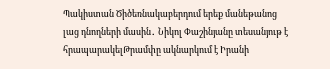Պակիստան Ծիծեռնակաբերդում երեք մանեթանոց լաց դնողների մասին․ Նիկոլ Փաշինյանը տեսանյութ է հրապարակելԹրամփը ակնարկում է Իրանի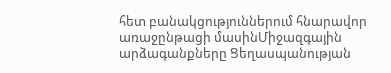հետ բանակցություններում հնարավոր առաջընթացի մասինՄիջազգային արձագանքները Ցեղասպանության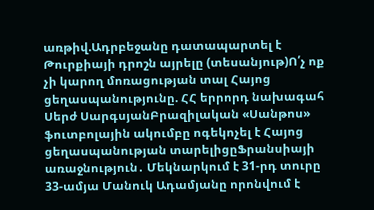առթիվ.Ադրբեջանը դատապարտել է Թուրքիայի դրոշն այրելը (տեսանյութ)Ո՛չ ոք չի կարող մոռացության տալ Հայոց ցեղասպանությունը. ՀՀ երրորդ նախագահ Սերժ ՍարգսյանԲրազիլական «Սանթոս» ֆուտբոլային ակումբը ոգեկոչել է Հայոց ցեղասպանության տարելիցըՖրանսիայի առաջնություն․ Մեկնարկում է 31-րդ տուրը 33-ամյա Մանուկ Ադամյանը որոնվում է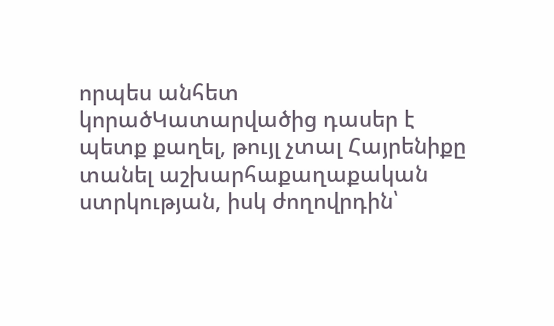որպես անհետ կորածԿատարվածից դասեր է պետք քաղել, թույլ չտալ Հայրենիքը տանել աշխարհաքաղաքական ստրկության, իսկ ժողովրդին՝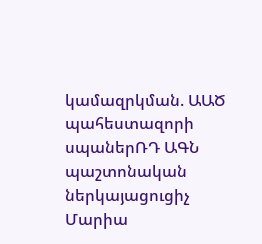կամազրկման. ԱԱԾ պահեստազորի սպաներՌԴ ԱԳՆ պաշտոնական ներկայացուցիչ Մարիա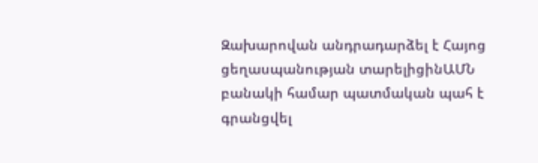Զախարովան անդրադարձել է Հայոց ցեղասպանության տարելիցինԱՄՆ բանակի համար պատմական պահ է գրանցվել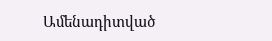Ամենադիտված